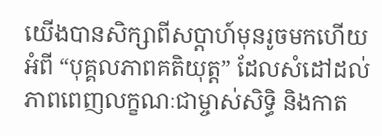យើងបានសិក្សាពីសប្តាហ៍មុនរូចមកហើយអំពី “បុគ្គលភាពគតិយុត្ត” ដែលសំដៅដល់ភាពពេញលក្ខណៈជាម្ចាស់សិទ្ធិ និងកាត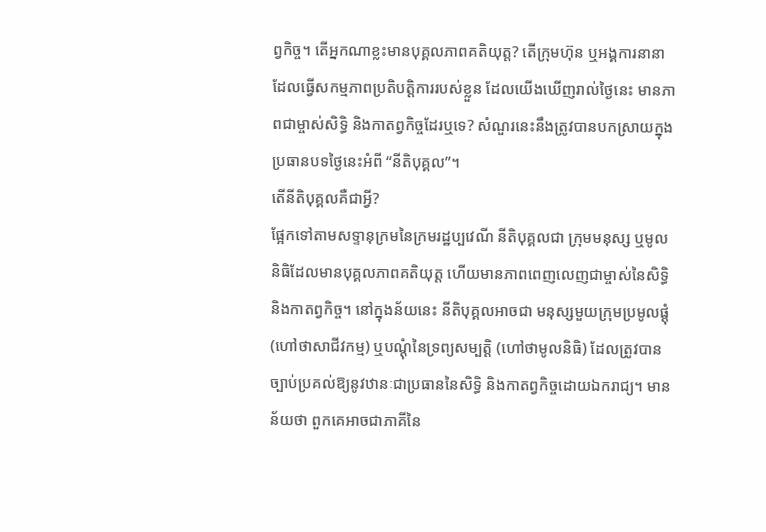ព្វកិច្ច។ តើអ្នកណាខ្លះមានបុគ្គលភាពគតិយុត្ត? តើក្រុមហ៊ុន ឬអង្គការនានា ដែលធ្វើសកម្មភាពប្រតិបត្តិការរបស់ខ្លួន ដែលយើងឃើញរាល់ថ្ងៃនេះ មានភាពជាម្ចាស់សិទ្ធិ និងកាតព្វកិច្ចដែរឬទេ? សំណួរនេះនឹងត្រូវបានបកស្រាយក្នុងប្រធានបទថ្ងៃនេះអំពី “នីតិបុគ្គល”។
តើនីតិបុគ្គលគឺជាអ្វី?
ផ្អែកទៅតាមសទ្ទានុក្រមនៃក្រមរដ្ឋប្បវេណី នីតិបុគ្គលជា ក្រុមមនុស្ស ឬមូលនិធិដែលមានបុគ្គលភាពគតិយុត្ត ហើយមានភាពពេញលេញជាម្ចាស់នៃសិទ្ធិ និងកាតព្វកិច្ច។ នៅក្នុងន័យនេះ នីតិបុគ្គលអាចជា មនុស្សមួយក្រុមប្រមូលផ្ដុំ (ហៅថាសាជីវកម្ម) ឬបណ្ដុំនៃទ្រព្យសម្បត្តិ (ហៅថាមូលនិធិ) ដែលត្រូវបានច្បាប់ប្រគល់ឱ្យនូវឋានៈជាប្រធាននៃសិទ្ធិ និងកាតព្វកិច្ចដោយឯករាជ្យ។ មានន័យថា ពួកគេអាចជាភាគីនៃ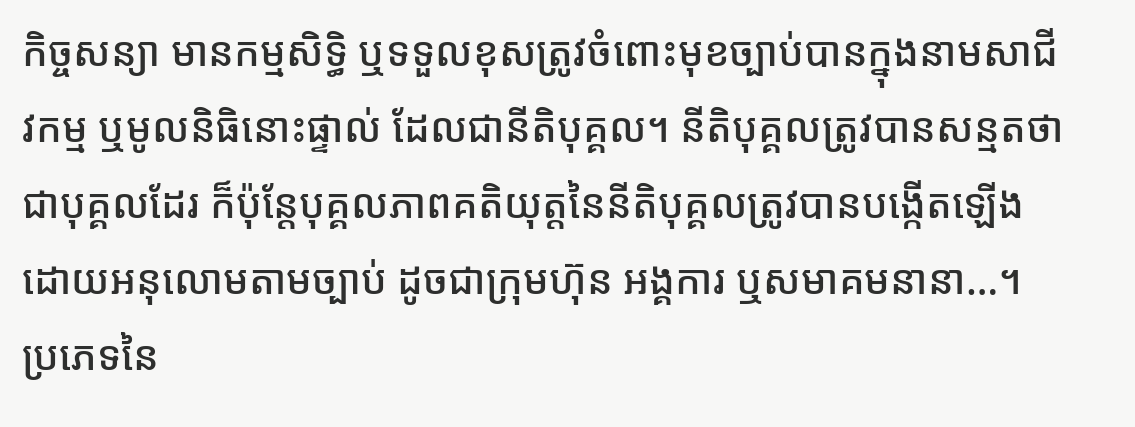កិច្ចសន្យា មានកម្មសិទ្ធិ ឬទទួលខុសត្រូវចំពោះមុខច្បាប់បានក្នុងនាមសាជីវកម្ម ឬមូលនិធិនោះផ្ទាល់ ដែលជានីតិបុគ្គល។ នីតិបុគ្គលត្រូវបានសន្មតថាជាបុគ្គលដែរ ក៏ប៉ុន្តែបុគ្គលភាពគតិយុត្តនៃនីតិបុគ្គលត្រូវបានបង្កើតឡើងដោយអនុលោមតាមច្បាប់ ដូចជាក្រុមហ៊ុន អង្គការ ឬសមាគមនានា…។
ប្រភេទនៃ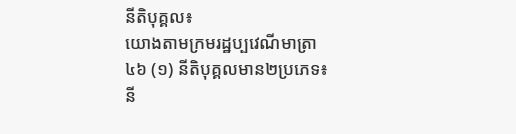នីតិបុគ្គល៖
យោងតាមក្រមរដ្ឋប្បវេណីមាត្រា ៤៦ (១) នីតិបុគ្គលមាន២ប្រភេទ៖
នី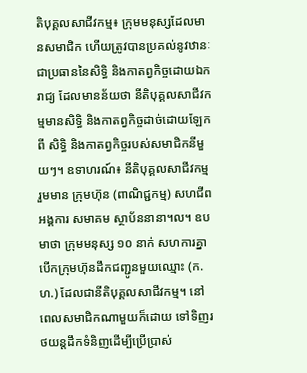តិបុគ្គលសាជីវកម្ម៖ ក្រុមមនុស្សដែលមានសមាជិក ហើយត្រូវបានប្រគល់នូវឋានៈជាប្រធាននៃសិទ្ធិ និងកាតព្វកិច្ចដោយឯករាជ្យ ដែលមានន័យថា នីតិបុគ្គលសាជីវកម្មមានសិទ្ធិ និងកាតព្វកិច្ចដាច់ដោយឡែកពី សិទ្ធិ និងកាតព្វកិច្ចរបស់សមាជិកនីមួយៗ។ ឧទាហរណ៍៖ នីតិបុគ្គលសាជីវកម្ម រួមមាន ក្រុមហ៊ុន (ពាណិជ្ជកម្ម) សហជីព អង្គការ សមាគម ស្ថាប័ននានា។ល។ ឧបមាថា ក្រុមមនុស្ស ១០ នាក់ សហការគ្នាបើកក្រុមហ៊ុនដឹកជញ្ជូនមួយឈ្មោះ (ក.ហ.) ដែលជានីតិបុគ្គលសាជីវកម្ម។ នៅពេលសមាជិកណាមួយក៏ដោយ ទៅទិញរថយន្តដឹកទំនិញដើម្បីប្រើប្រាស់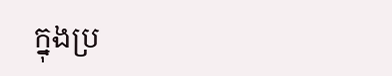ក្នុងប្រ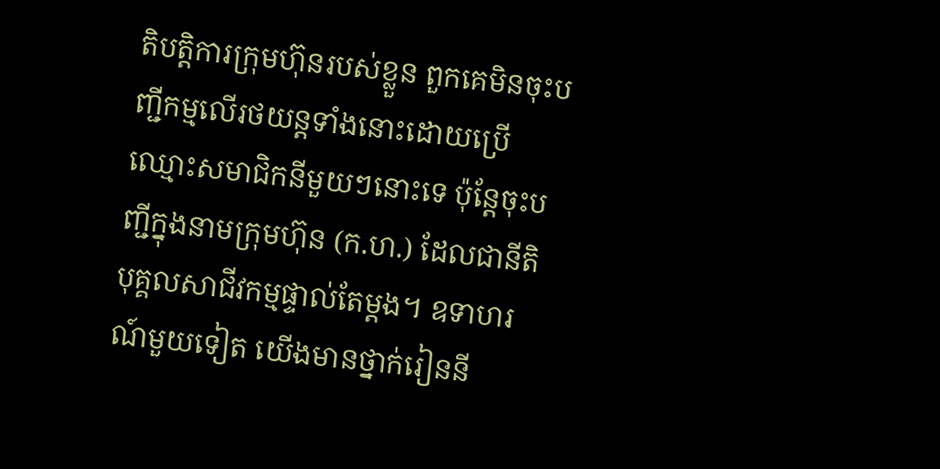តិបត្តិការក្រុមហ៊ុនរបស់ខ្លួន ពួកគេមិនចុះបញ្ជីកម្មលើរថយន្តទាំងនោះដោយប្រើឈ្មោះសមាជិកនីមួយៗនោះទេ ប៉ុន្តែចុះបញ្ជីក្នុងនាមក្រុមហ៊ុន (ក.ហ.) ដែលជានីតិបុគ្គលសាជីវកម្មផ្ទាល់តែម្តង។ ឧទាហរណ៍មួយទៀត យើងមានថ្នាក់រៀននី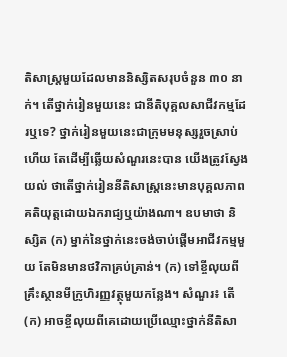តិសាស្ត្រមួយដែលមាននិស្សិតសរុបចំនួន ៣០ នាក់។ តើថ្នាក់រៀនមួយនេះ ជានីតិបុគ្គលសាជីវកម្មដែរឬទេ? ថ្នាក់រៀនមួយនេះជាក្រុមមនុស្សរួចស្រាប់ហើយ តែដើម្បីឆ្លើយសំណួរនេះបាន យើងត្រូវស្វែងយល់ ថាតើថ្នាក់រៀននីតិសាស្ត្រនេះមានបុគ្គលភាពគតិយុត្តដោយឯករាជ្យឬយ៉ាងណា។ ឧបមាថា និស្សិត (ក) ម្នាក់នៃថ្នាក់នេះចង់ចាប់ផ្តើមអាជីវកម្មមួយ តែមិនមានថវិកាគ្រប់គ្រាន់។ (ក) ទៅខ្ចីលុយពីគ្រឹះស្ថានមីក្រូហិរញ្ញវត្ថុមួយកន្លែង។ សំណួរ៖ តើ (ក) អាចខ្ចីលុយពីគេដោយប្រើឈ្មោះថ្នាក់នីតិសា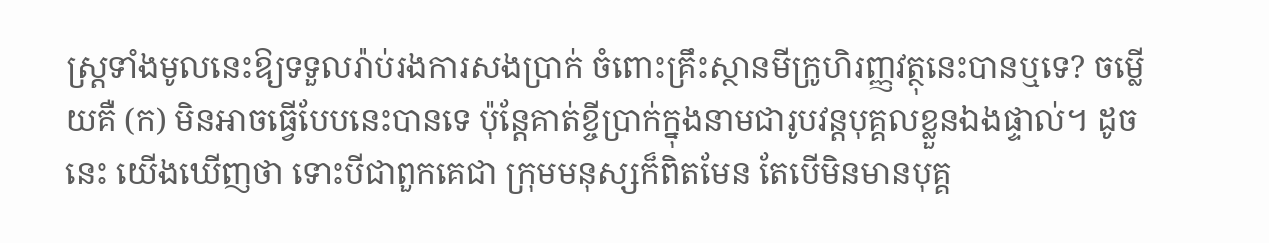ស្ត្រទាំងមូលនេះឱ្យទទួលរ៉ាប់រងការសងប្រាក់ ចំពោះគ្រឹះស្ថានមីក្រូហិរញ្ញវត្ថុនេះបានឬទេ? ចម្លើយគឺ (ក) មិនអាចធ្វើបែបនេះបានទេ ប៉ុន្តែគាត់ខ្ចីប្រាក់ក្នុងនាមជារូបវន្តបុគ្គលខ្លួនឯងផ្ទាល់។ ដូចនេះ យើងឃើញថា ទោះបីជាពួកគេជា ក្រុមមនុស្សក៏ពិតមែន តែបើមិនមានបុគ្គ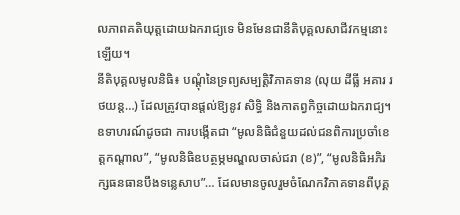លភាពគតិយុត្តដោយឯករាជ្យទេ មិនមែនជានីតិបុគ្គលសាជីវកម្មនោះឡើយ។
នីតិបុគ្គលមូលនិធិ៖ បណ្ដុំនៃទ្រព្យសម្បត្តិវិភាគទាន (លុយ ដីធ្លី អគារ រថយន្ត…) ដែលត្រូវបានផ្តល់ឱ្យនូវ សិទ្ធិ និងកាតព្វកិច្ចដោយឯករាជ្យ។ ឧទាហរណ៍ដូចជា ការបង្កើតជា “មូលនិធិជំនួយដល់ជនពិការប្រចាំខេត្តកណ្តាល”, “មូលនិធិឧបត្ថម្ភមណ្ឌលចាស់ជរា (ខ)”, “មូលនិធិអភិរក្សធនធានបឹងទន្លេសាប”… ដែលមានចូលរួមចំណែកវិភាគទានពីបុគ្គ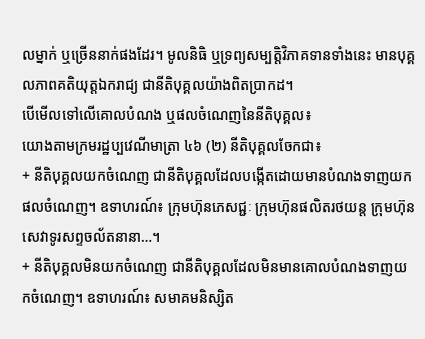លម្នាក់ ឬច្រើននាក់ផងដែរ។ មូលនិធិ ឬទ្រព្យសម្បត្តិវិភាគទានទាំងនេះ មានបុគ្គលភាពគតិយុត្តឯករាជ្យ ជានីតិបុគ្គលយ៉ាងពិតប្រាកដ។
បើមើលទៅលើគោលបំណង ឬផលចំណេញនៃនីតិបុគ្គល៖
យោងតាមក្រមរដ្ឋប្បវេណីមាត្រា ៤៦ (២) នីតិបុគ្គលចែកជា៖
+ នីតិបុគ្គលយកចំណេញ ជានីតិបុគ្គលដែលបង្កើតដោយមានបំណងទាញយកផលចំណេញ។ ឧទាហរណ៍៖ ក្រុមហ៊ុនភេសជ្ជៈ ក្រុមហ៊ុនផលិតរថយន្ត ក្រុមហ៊ុនសេវាទូរសព្ទចល័តនានា…។
+ នីតិបុគ្គលមិនយកចំណេញ ជានីតិបុគ្គលដែលមិនមានគោលបំណងទាញយកចំណេញ។ ឧទាហរណ៍៖ សមាគមនិស្សិត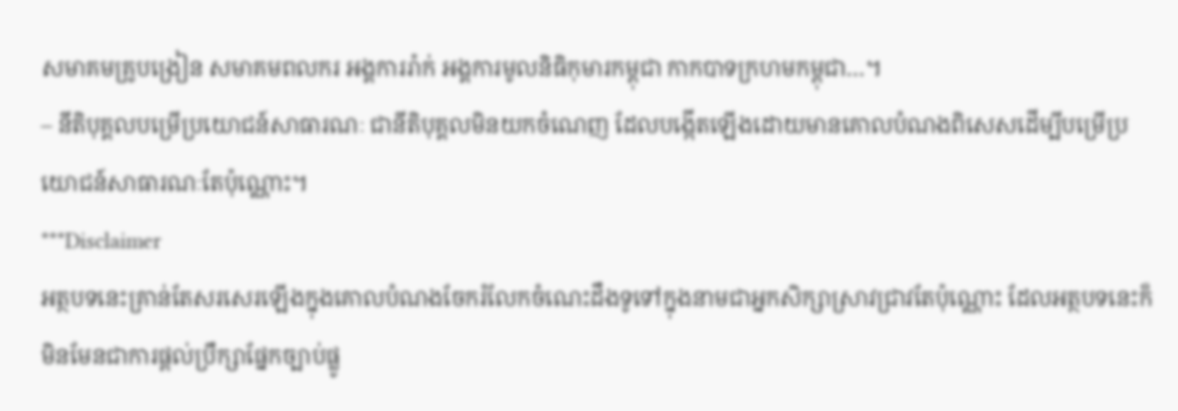សមាគមគ្រូបង្រៀន សមាគមពលករ អង្គការរ៉ាក់ អង្គការមូលនិធិកុមារកម្ពុជា កាកបាទក្រហមកម្ពុជា…។
– នីតិបុគ្គលបម្រើប្រយោជន៍សាធារណៈ ជានីតិបុគ្គលមិនយកចំណេញ ដែលបង្កើតឡើងដោយមានគោលបំណងពិសេសដើម្បីបម្រើប្រយោជន៍សាធារណៈតែប៉ុណ្ណោះ។
***Disclaimer
អត្ថបទនេះគ្រាន់តែសរសេរឡើងក្នុងគោលបំណងចែករំលែកចំណេះដឹងទូទៅក្នុងនាមជាអ្នកសិក្សាស្រាវជ្រាវតែប៉ុណ្ណោះ ដែលអត្ថបទនេះក៏មិនមែនជាការផ្តល់ប្រឹក្សាផ្នែកច្បាប់ផ្លូ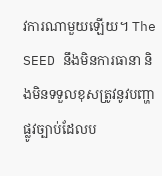វការណាមួយឡើយ។ The SEED នឹងមិនការធានា និងមិនទទួលខុសត្រូវនូវបញ្ហាផ្លូវច្បាប់ដែលប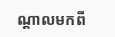ណ្តាលមកពី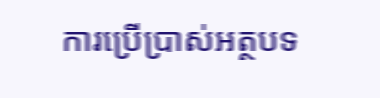ការប្រើប្រាស់អត្ថបទ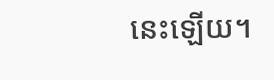នេះឡើយ។